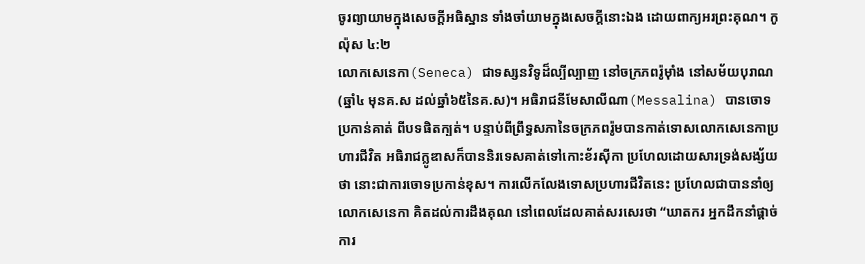ចូរព្យាយាមក្នុងសេចក្តីអធិស្ឋាន ទាំងចាំយាមក្នុងសេចក្តីនោះឯង ដោយពាក្យអរព្រះគុណ។ កូល៉ុស ៤:២
លោកសេនេកា(Seneca) ជាទស្សនវិទូដ៏ល្បីល្បាញ នៅចក្រភពរ៉ូម៉ាំង នៅសម័យបុរាណ(ឆ្នាំ៤ មុនគ.ស ដល់ឆ្នាំ៦៥នៃគ.ស)។ អធិរាជនីមែសាលីណា(Messalina) បានចោទប្រកាន់គាត់ ពីបទផិតក្បត់។ បន្ទាប់ពីព្រឹទ្ធសភានៃចក្រភពរ៉ូមបានកាត់ទោសលោកសេនេកាប្រហារជីវិត អធិរាជក្លូឌាសក៏បាននិរទេសគាត់ទៅកោះខ័រស៊ីកា ប្រហែលដោយសារទ្រង់សង្ស័យថា នោះជាការចោទប្រកាន់ខុស។ ការលើកលែងទោសប្រហារជីវិតនេះ ប្រហែលជាបាននាំឲ្យលោកសេនេកា គិតដល់ការដឹងគុណ នៅពេលដែលគាត់សរសេរថា “ឃាតករ អ្នកដឹកនាំផ្តាច់ការ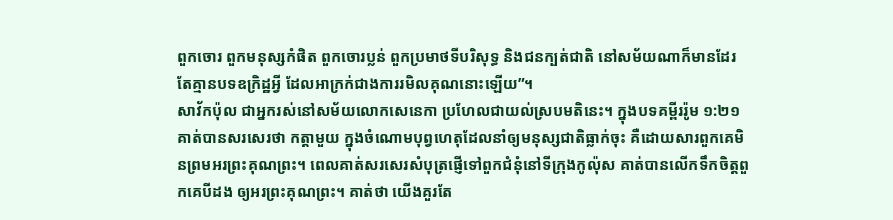ពួកចោរ ពួកមនុស្សកំផិត ពួកចោរប្លន់ ពួកប្រមាថទីបរិសុទ្ធ និងជនក្បត់ជាតិ នៅសម័យណាក៏មានដែរ តែគ្មានបទឧក្រិដ្ឋអ្វី ដែលអាក្រក់ជាងការរមិលគុណនោះឡើយ”។
សាវ័កប៉ុល ជាអ្នករស់នៅសម័យលោកសេនេកា ប្រហែលជាយល់ស្របមតិនេះ។ ក្នុងបទគម្ពីររ៉ូម ១:២១ គាត់បានសរសេរថា កត្តាមួយ ក្នុងចំណោមបុព្វហេតុដែលនាំឲ្យមនុស្សជាតិធ្លាក់ចុះ គឺដោយសារពួកគេមិនព្រមអរព្រះគុណព្រះ។ ពេលគាត់សរសេរសំបុត្រផ្ញើទៅពួកជំនុំនៅទីក្រុងកូល៉ុស គាត់បានលើកទឹកចិត្តពួកគេបីដង ឲ្យអរព្រះគុណព្រះ។ គាត់ថា យើងគួរតែ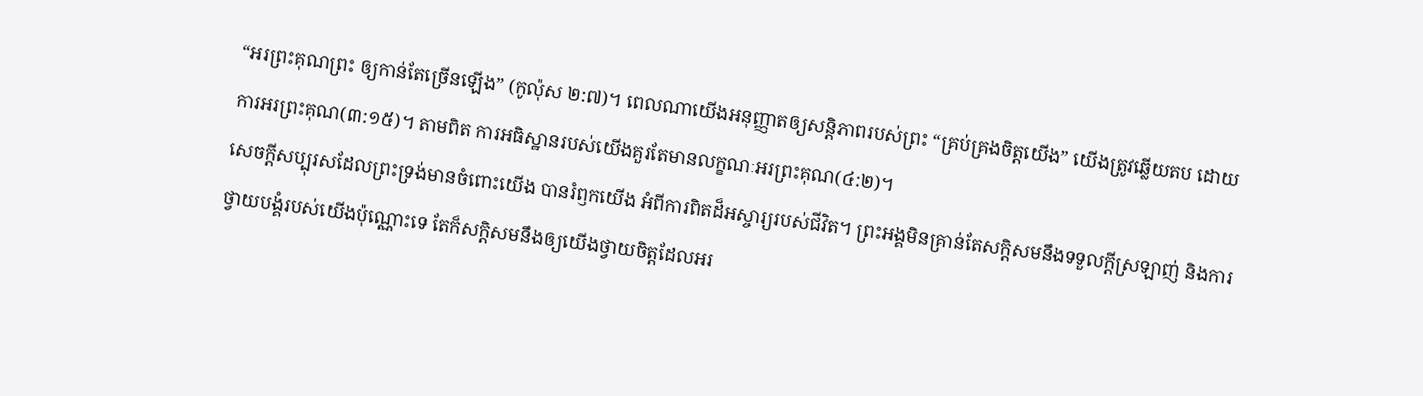“អរព្រះគុណព្រះ ឲ្យកាន់តែច្រើនឡើង” (កូល៉ុស ២:៧)។ ពេលណាយើងអនុញ្ញាតឲ្យសន្តិភាពរបស់ព្រះ “គ្រប់គ្រងចិត្តយើង” យើងត្រូវឆ្លើយតប ដោយការអរព្រះគុណ(៣:១៥)។ តាមពិត ការអធិស្ឋានរបស់យើងគួរតែមានលក្ខណៈអរព្រះគុណ(៤:២)។
សេចក្តីសប្បុរសដែលព្រះទ្រង់មានចំពោះយើង បានរំឭកយើង អំពីការពិតដ៏អស្ចារ្យរបស់ជីវិត។ ព្រះអង្គមិនគ្រាន់តែសក្តិសមនឹងទទួលក្តីស្រឡាញ់ និងការថ្វាយបង្គំរបស់យើងប៉ុណ្ណោះទេ តែក៏សក្តិសមនឹងឲ្យយើងថ្វាយចិត្តដែលអរ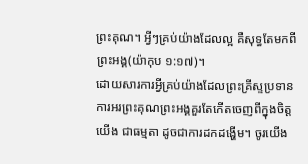ព្រះគុណ។ អ្វីៗគ្រប់យ៉ាងដែលល្អ គឺសុទ្ធតែមកពីព្រះអង្គ(យ៉ាកុប ១:១៧)។
ដោយសារការអ្វីគ្រប់យ៉ាងដែលព្រះគ្រីស្ទប្រទាន ការអរព្រះគុណព្រះអង្គគួរតែកើតចេញពីក្នុងចិត្តយើង ជាធម្មតា ដូចជាការដកដង្ហើម។ ចូរយើង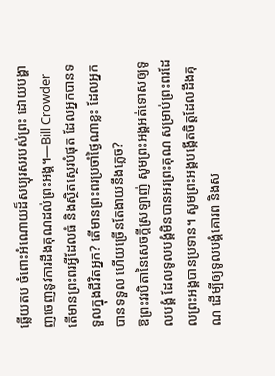ឆ្លើយតប ចំពោះអំណោយដ៏សប្បុរសរបស់ព្រះ ដោយបង្ហាញចេញនូវការដឹងគុណដល់ព្រះអង្គ។—Bill Crowder
តើមានព្រះពរអ្វីដែលធំ និងស្ថិតស្ថេរបំផុត ដែលអ្នកបានទទួលក្នុងជីវិតអ្នក? តើមានព្រះពរប្រចាំថ្ងៃណាខ្លះ ដែលអ្នកបានទទួល ហើយច្រើនតែងាយនឹងភ្លេច?
ឱព្រះវរបិតានៃសេចក្តីស្រឡាញ់ សូមព្រះអង្គអត់ទោសឲ្យទូលបង្គំ ដែលទូលបង្គំមិនបានអរព្រះគុណ សម្រាប់ព្រះពរដែលព្រះអង្គបានប្រទាន។ សូមព្រះអង្គបង្កើតចិត្តដែលដឹងគុណ ដើម្បីឲ្យទូលបង្គំគោរព និងស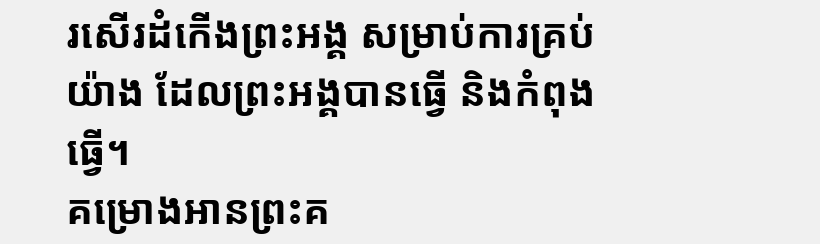រសើរដំកើងព្រះអង្គ សម្រាប់ការគ្រប់យ៉ាង ដែលព្រះអង្គបានធ្វើ និងកំពុងធ្វើ។
គម្រោងអានព្រះគ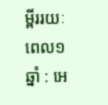ម្ពីររយៈពេល១ឆ្នាំ : អេ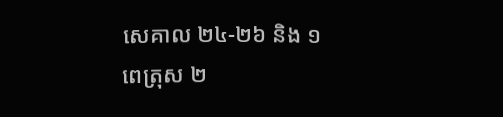សេគាល ២៤-២៦ និង ១ពេត្រុស ២